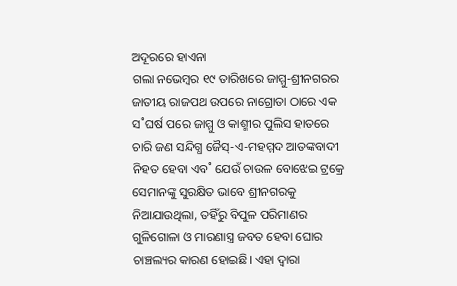ଅଦୂରରେ ହାଏନା
ଗଲା ନଭେମ୍ବର ୧୯ ତାରିଖରେ ଜାମ୍ମୁ-ଶ୍ରୀନଗରର ଜାତୀୟ ରାଜପଥ ଉପରେ ନାଗ୍ରୋତା ଠାରେ ଏକ ସ˚ଘର୍ଷ ପରେ ଜାମ୍ମୁ ଓ କାଶ୍ମୀର ପୁଲିସ ହାତରେ ଚାରି ଜଣ ସନ୍ଦିଗ୍ଧ ଜୈସ୍-ଏ-ମହମ୍ମଦ ଆତଙ୍କବାଦୀ ନିହତ ହେବା ଏବ˚ ଯେଉଁ ଚାଉଳ ବୋଝେଇ ଟ୍ରକ୍ରେ ସେମାନଙ୍କୁ ସୁରକ୍ଷିତ ଭାବେ ଶ୍ରୀନଗରକୁ ନିଆଯାଉଥିଲା, ତହିଁରୁ ବିପୁଳ ପରିମାଣର ଗୁଳିଗୋଳା ଓ ମାରଣାସ୍ତ୍ର ଜବତ ହେବା ଘୋର ଚାଞ୍ଚଲ୍ୟର କାରଣ ହୋଇଛି। ଏହା ଦ୍ବାରା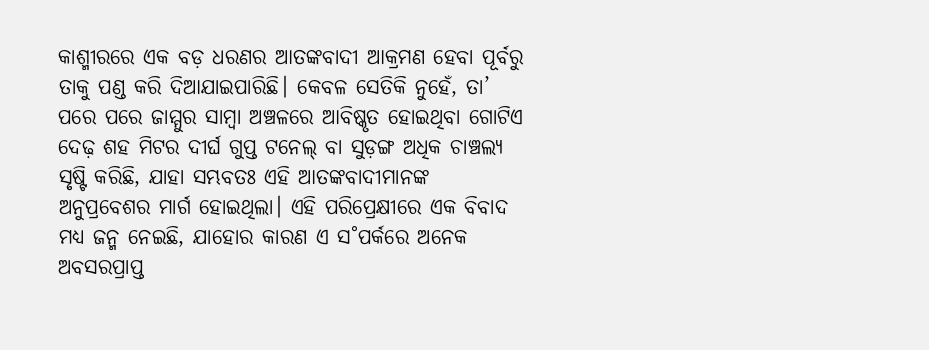କାଶ୍ମୀରରେ ଏକ ବଡ଼ ଧରଣର ଆତଙ୍କବାଦୀ ଆକ୍ରମଣ ହେବା ପୂର୍ବରୁ ତାକୁ ପଣ୍ଡ କରି ଦିଆଯାଇପାରିଛି। କେବଳ ସେତିକି ନୁହେଁ, ତା’ ପରେ ପରେ ଜାମ୍ମୁର ସାମ୍ବା ଅଞ୍ଚଳରେ ଆବିଷ୍କୃତ ହୋଇଥିବା ଗୋଟିଏ ଦେଢ଼ ଶହ ମିଟର ଦୀର୍ଘ ଗୁପ୍ତ ଟନେଲ୍ ବା ସୁଡ଼ଙ୍ଗ ଅଧିକ ଚାଞ୍ଚଲ୍ୟ ସୃଷ୍ଟି କରିଛି, ଯାହା ସମ୍ଭବତଃ ଏହି ଆତଙ୍କବାଦୀମାନଙ୍କ ଅନୁପ୍ରବେଶର ମାର୍ଗ ହୋଇଥିଲା। ଏହି ପରିପ୍ରେକ୍ଷୀରେ ଏକ ବିବାଦ ମଧ୍ୟ ଜନ୍ମ ନେଇଛି, ଯାହୋର କାରଣ ଏ ସ˚ପର୍କରେ ଅନେକ ଅବସରପ୍ରାପ୍ତ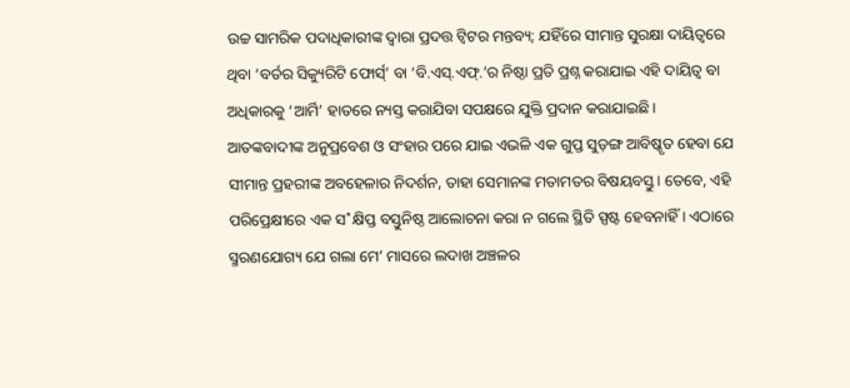ଉଚ୍ଚ ସାମରିକ ପଦାଧିକାରୀଙ୍କ ଦ୍ବାରା ପ୍ରଦତ୍ତ ଟ୍ବିଟର ମନ୍ତବ୍ୟ; ଯହିଁରେ ସୀମାନ୍ତ ସୁରକ୍ଷା ଦାୟିତ୍ବରେ ଥିବା ‘ବର୍ଡର ସିକ୍ୟୁରିଟି ଫୋର୍ସ୍’ ବା ‘ବି.ଏସ୍.ଏଫ୍.’ର ନିଷ୍ଠା ପ୍ରତି ପ୍ରଶ୍ନ କରାଯାଇ ଏହି ଦାୟିତ୍ବ ବା ଅଧିକାରକୁ ‘ଆର୍ମି’ ହାତରେ ନ୍ୟସ୍ତ କରାଯିବା ସପକ୍ଷରେ ଯୁକ୍ତି ପ୍ରଦାନ କରାଯାଇଛି। ଆତଙ୍କବାଦୀଙ୍କ ଅନୁପ୍ରବେଶ ଓ ସଂହାର ପରେ ଯାଇ ଏଭଳି ଏକ ଗୁପ୍ତ ସୁଡ଼ଙ୍ଗ ଆବିଷ୍କୃତ ହେବା ଯେ ସୀମାନ୍ତ ପ୍ରହରୀଙ୍କ ଅବହେଳାର ନିଦର୍ଶନ, ତାହା ସେମାନଙ୍କ ମତାମତର ବିଷୟବସ୍ତୁ। ତେବେ, ଏହି ପରିପ୍ରେକ୍ଷୀରେ ଏକ ସ˚କ୍ଷିପ୍ତ ବସ୍ତୁନିଷ୍ଠ ଆଲୋଚନା କରା ନ ଗଲେ ସ୍ଥିତି ସ୍ପଷ୍ଟ ହେବନାହିଁ। ଏଠାରେ ସ୍ମରଣଯୋଗ୍ୟ ଯେ ଗଲା ମେ’ ମାସରେ ଲଦାଖ ଅଞ୍ଚଳର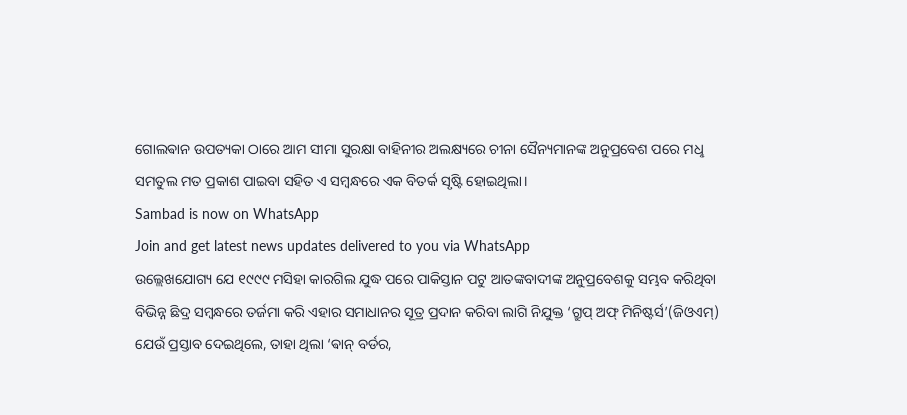ଗୋଲଵାନ ଉପତ୍ୟକା ଠାରେ ଆମ ସୀମା ସୁରକ୍ଷା ବାହିନୀର ଅଲକ୍ଷ୍ୟରେ ଚୀନା ସୈନ୍ୟମାନଙ୍କ ଅନୁପ୍ରବେଶ ପରେ ମଧୢ ସମତୁଲ ମତ ପ୍ରକାଶ ପାଇବା ସହିତ ଏ ସମ୍ବନ୍ଧରେ ଏକ ବିତର୍କ ସୃଷ୍ଟି ହୋଇଥିଲା।
Sambad is now on WhatsApp
Join and get latest news updates delivered to you via WhatsApp
ଉଲ୍ଲେଖଯୋଗ୍ୟ ଯେ ୧୯୯୯ ମସିହା କାରଗିଲ ଯୁଦ୍ଧ ପରେ ପାକିସ୍ତାନ ପଟୁ ଆତଙ୍କବାଦୀଙ୍କ ଅନୁପ୍ରବେଶକୁ ସମ୍ଭବ କରିଥିବା ବିଭିନ୍ନ ଛିଦ୍ର ସମ୍ବନ୍ଧରେ ତର୍ଜମା କରି ଏହାର ସମାଧାନର ସୂତ୍ର ପ୍ରଦାନ କରିବା ଲାଗି ନିଯୁକ୍ତ ‘ଗ୍ରୁପ୍ ଅଫ୍ ମିନିଷ୍ଟର୍ସ’(ଜିଓଏମ୍) ଯେଉଁ ପ୍ରସ୍ତାବ ଦେଇଥିଲେ, ତାହା ଥିଲା ‘ଵାନ୍ ବର୍ଡର,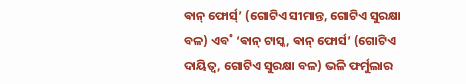ଵାନ୍ ଫୋର୍ସ୍’ (ଗୋଟିଏ ସୀମାନ୍ତ, ଗୋଟିଏ ସୁରକ୍ଷା ବଳ) ଏବ˚ ‘ଵାନ୍ ଟାସ୍କ, ଵାନ୍ ଫୋର୍ସ’ (ଗୋଟିଏ ଦାୟିତ୍ବ, ଗୋଟିଏ ସୁରକ୍ଷା ବଳ) ଭଳି ଫର୍ମୁଲାର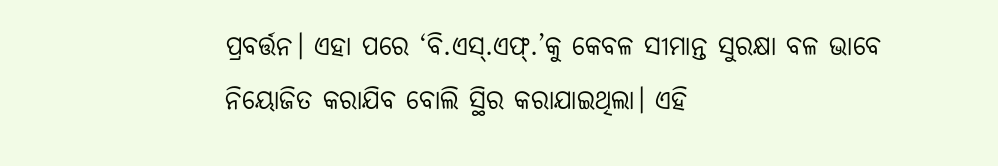ପ୍ରବର୍ତ୍ତନ। ଏହା ପରେ ‘ବି.ଏସ୍.ଏଫ୍.’କୁ କେବଳ ସୀମାନ୍ତ ସୁରକ୍ଷା ବଳ ଭାବେ ନିୟୋଜିତ କରାଯିବ ବୋଲି ସ୍ଥିର କରାଯାଇଥିଲା। ଏହି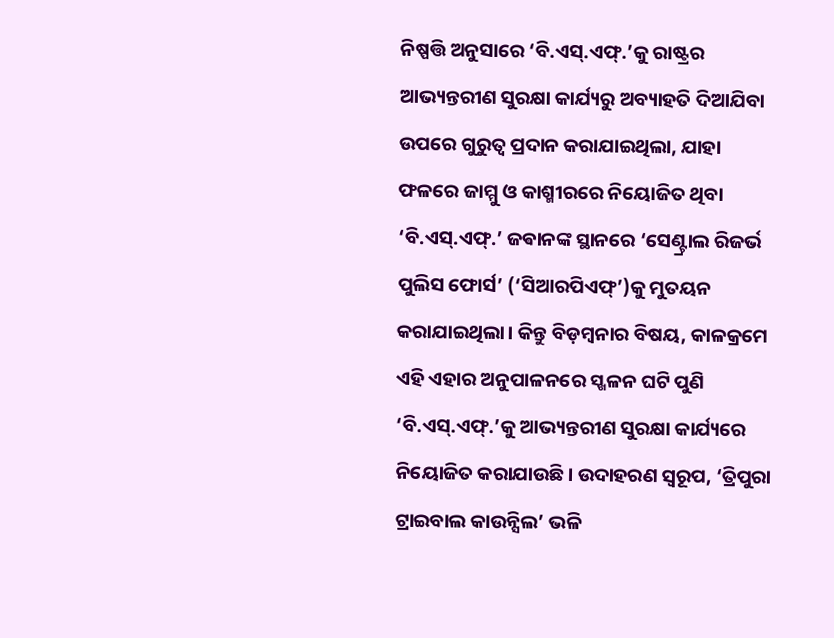ନିଷ୍ପତ୍ତି ଅନୁସାରେ ‘ବି.ଏସ୍.ଏଫ୍.’କୁ ରାଷ୍ଟ୍ରର ଆଭ୍ୟନ୍ତରୀଣ ସୁରକ୍ଷା କାର୍ଯ୍ୟରୁ ଅବ୍ୟାହତି ଦିଆଯିବା ଉପରେ ଗୁରୁତ୍ବ ପ୍ରଦାନ କରାଯାଇଥିଲା, ଯାହା ଫଳରେ ଜାମ୍ମୁ ଓ କାଶ୍ମୀରରେ ନିୟୋଜିତ ଥିବା ‘ବି.ଏସ୍.ଏଫ୍.’ ଜଵାନଙ୍କ ସ୍ଥାନରେ ‘ସେଣ୍ଟ୍ରାଲ ରିଜର୍ଭ ପୁଲିସ ଫୋର୍ସ’ (‘ସିଆରପିଏଫ୍’)କୁ ମୁତୟନ କରାଯାଇଥିଲା। କିନ୍ତୁ ବିଡ଼ମ୍ବନାର ବିଷୟ, କାଳକ୍ରମେ ଏହି ଏହାର ଅନୁପାଳନରେ ସ୍ଖଳନ ଘଟି ପୁଣି ‘ବି.ଏସ୍.ଏଫ୍.’କୁ ଆଭ୍ୟନ୍ତରୀଣ ସୁରକ୍ଷା କାର୍ଯ୍ୟରେ ନିୟୋଜିତ କରାଯାଉଛି। ଉଦାହରଣ ସ୍ବରୂପ, ‘ତ୍ରିପୁରା ଟ୍ରାଇବାଲ କାଉନ୍ସିଲ’ ଭଳି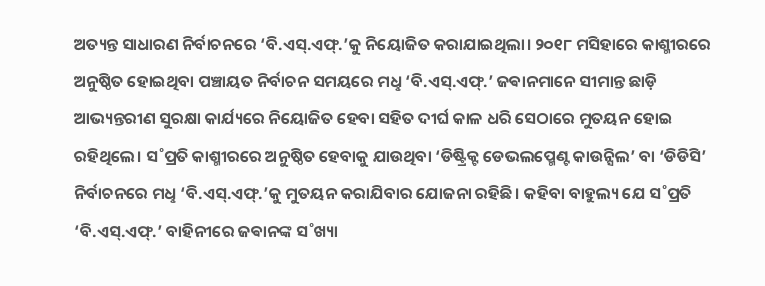ଅତ୍ୟନ୍ତ ସାଧାରଣ ନିର୍ବାଚନରେ ‘ବି.ଏସ୍.ଏଫ୍.’କୁ ନିୟୋଜିତ କରାଯାଇଥିଲା। ୨୦୧୮ ମସିହାରେ କାଶ୍ମୀରରେ ଅନୁଷ୍ଠିତ ହୋଇଥିବା ପଞ୍ଚାୟତ ନିର୍ବାଚନ ସମୟରେ ମଧୢ ‘ବି.ଏସ୍.ଏଫ୍.’ ଜଵାନମାନେ ସୀମାନ୍ତ ଛାଡ଼ି ଆଭ୍ୟନ୍ତରୀଣ ସୁରକ୍ଷା କାର୍ଯ୍ୟରେ ନିୟୋଜିତ ହେବା ସହିତ ଦୀର୍ଘ କାଳ ଧରି ସେଠାରେ ମୁତୟନ ହୋଇ ରହିଥିଲେ। ସ˚ପ୍ରତି କାଶ୍ମୀରରେ ଅନୁଷ୍ଠିତ ହେବାକୁ ଯାଉଥିବା ‘ଡିଷ୍ଟ୍ରିକ୍ଟ ଡେଭଲପ୍ମେଣ୍ଟ କାଉନ୍ସିଲ’ ବା ‘ଡିଡିସି’ ନିର୍ବାଚନରେ ମଧୢ ‘ବି.ଏସ୍.ଏଫ୍.’କୁ ମୁତୟନ କରାଯିବାର ଯୋଜନା ରହିଛି। କହିବା ବାହୁଲ୍ୟ ଯେ ସ˚ପ୍ରତି ‘ବି.ଏସ୍.ଏଫ୍.’ ବାହିନୀରେ ଜଵାନଙ୍କ ସ˚ଖ୍ୟା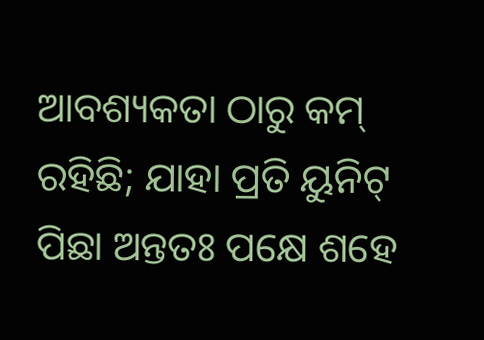ଆବଶ୍ୟକତା ଠାରୁ କମ୍ ରହିଛି; ଯାହା ପ୍ରତି ୟୁନିଟ୍ ପିଛା ଅନ୍ତତଃ ପକ୍ଷେ ଶହେ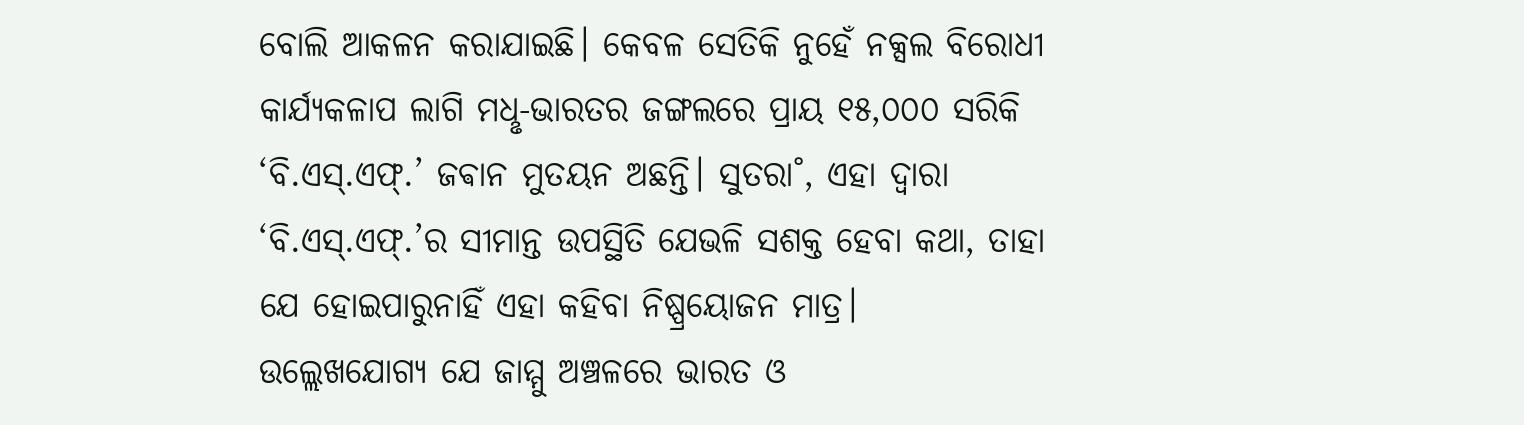ବୋଲି ଆକଳନ କରାଯାଇଛି। କେବଳ ସେତିକି ନୁହେଁ ନକ୍ସଲ ବିରୋଧୀ କାର୍ଯ୍ୟକଳାପ ଲାଗି ମଧୢ-ଭାରତର ଜଙ୍ଗଲରେ ପ୍ରାୟ ୧୫,୦୦୦ ସରିକି ‘ବି.ଏସ୍.ଏଫ୍.’ ଜଵାନ ମୁତୟନ ଅଛନ୍ତି। ସୁତରା˚, ଏହା ଦ୍ବାରା ‘ବି.ଏସ୍.ଏଫ୍.’ର ସୀମାନ୍ତ ଉପସ୍ଥିତି ଯେଭଳି ସଶକ୍ତ ହେବା କଥା, ତାହା ଯେ ହୋଇପାରୁନାହିଁ ଏହା କହିବା ନିଷ୍ପ୍ରୟୋଜନ ମାତ୍ର।
ଉଲ୍ଲେଖଯୋଗ୍ୟ ଯେ ଜାମ୍ମୁ ଅଞ୍ଚଳରେ ଭାରତ ଓ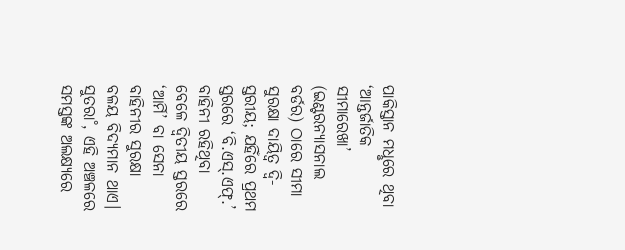ପାକିସ୍ତାନ ମଧୢରେ ଥିବା ‘ଆନ୍ତର୍ଜାତିକ ସୀମାରେଖା’ (ଇଣ୍ଟରନ୍ୟାସନାଲ ବର୍ଡର) ଠାରେ ସୀମା ସୁରକ୍ଷା ଦାୟିତ୍ବ ଦ୍ବି-ସ୍ତରୀୟ; ଯହିଁରେ ପ୍ରଥମ ସ୍ତରରେ ‘ବି.ଏସ୍.ଏଫ୍.’ ବାହିନୀ ରହିଥିବା ବେଳେ ଦ୍ବିତୀୟ ସ୍ତରରେ ‘ଆର୍ମି’ ବା ସେନା ବାହିନୀର ସୁରକ୍ଷା ବଳୟ ବିଦ୍ୟମାନ ଥାଏ। ସୁତରା˚, ଏହି ଅଞ୍ଚଳରେ ସମସ୍ତଙ୍କ ଅଲକ୍ଷ୍ୟରେ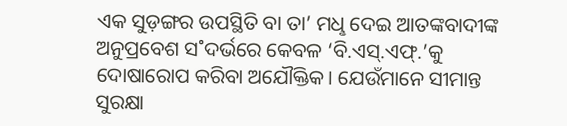ଏକ ସୁଡ଼ଙ୍ଗର ଉପସ୍ଥିତି ବା ତା’ ମଧୢ ଦେଇ ଆତଙ୍କବାଦୀଙ୍କ ଅନୁପ୍ରବେଶ ସ˚ଦର୍ଭରେ କେବଳ ‘ବି.ଏସ୍.ଏଫ୍.’କୁ ଦୋଷାରୋପ କରିବା ଅଯୌକ୍ତିକ। ଯେଉଁମାନେ ସୀମାନ୍ତ ସୁରକ୍ଷା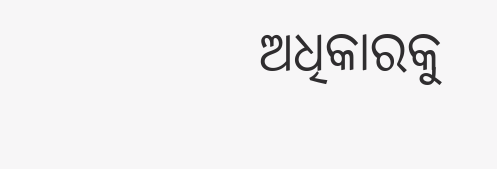ଅଧିକାରକୁ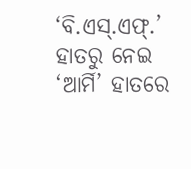‘ବି.ଏସ୍.ଏଫ୍.’ ହାତରୁ ନେଇ ‘ଆର୍ମି’ ହାତରେ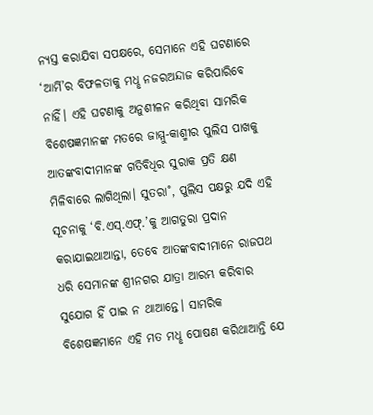ନ୍ୟସ୍ତ କରାଯିବା ସପକ୍ଷରେ, ସେମାନେ ଏହି ଘଟଣାରେ ‘ଆର୍ମି’ର ବିଫଳତାକୁ ମଧୢ ନଜରଅନ୍ଦାଜ କରିପାରିବେ ନାହିଁ। ଏହି ଘଟଣାକୁ ଅନୁଶୀଳନ କରିଥିବା ସାମରିକ ବିଶେଷଜ୍ଞମାନଙ୍କ ମତରେ ଜାମ୍ମୁ-କାଶ୍ମୀର ପୁଲିସ ପାଖକୁ ଆତଙ୍କବାଦୀମାନଙ୍କ ଗତିବିଧିର ସୁରାକ ପ୍ରତି କ୍ଷଣ ମିଳିବାରେ ଲାଗିଥିଲା। ସୁତରା˚, ପୁଲିସ ପକ୍ଷରୁ ଯଦି ଏହି ସୂଚନାକୁ ‘ବି.ଏସ୍.ଏଫ୍.’କୁ ଆଗତୁରା ପ୍ରଦାନ କରାଯାଇଥାଆନ୍ତା, ତେବେ ଆତଙ୍କବାଦୀମାନେ ରାଜପଥ ଧରି ସେମାନଙ୍କ ଶ୍ରୀନଗର ଯାତ୍ରା ଆରମ୍ଭ କରିବାର ସୁଯୋଗ ହିଁ ପାଇ ନ ଥାଆନ୍ତେ। ସାମରିକ ବିଶେଷଜ୍ଞମାନେ ଏହି ମତ ମଧୢ ପୋଷଣ କରିଥାଆନ୍ତି ଯେ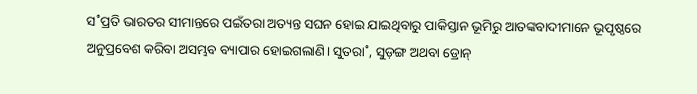ସ˚ପ୍ରତି ଭାରତର ସୀମାନ୍ତରେ ପଇଁତରା ଅତ୍ୟନ୍ତ ସଘନ ହୋଇ ଯାଇଥିବାରୁ ପାକିସ୍ତାନ ଭୂମିରୁ ଆତଙ୍କବାଦୀମାନେ ଭୂପୃଷ୍ଠରେ ଅନୁପ୍ରବେଶ କରିବା ଅସମ୍ଭବ ବ୍ୟାପାର ହୋଇଗଲାଣି। ସୁତରା˚, ସୁଡ଼ଙ୍ଗ ଅଥବା ଡ୍ରୋନ୍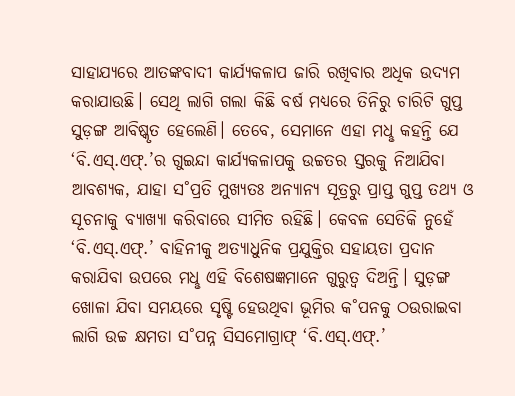ସାହାଯ୍ୟରେ ଆତଙ୍କବାଦୀ କାର୍ଯ୍ୟକଳାପ ଜାରି ରଖିବାର ଅଧିକ ଉଦ୍ୟମ କରାଯାଉଛି। ସେଥି ଲାଗି ଗଲା କିଛି ବର୍ଷ ମଧ୍ୟରେ ତିନିରୁ ଚାରିଟି ଗୁପ୍ତ ସୁଡ଼ଙ୍ଗ ଆବିଷ୍କୃତ ହେଲେଣି। ତେବେ, ସେମାନେ ଏହା ମଧୢ କହନ୍ତି ଯେ ‘ବି.ଏସ୍.ଏଫ୍.’ର ଗୁଇନ୍ଦା କାର୍ଯ୍ୟକଳାପକୁ ଉଚ୍ଚତର ସ୍ତରକୁ ନିଆଯିବା ଆବଶ୍ୟକ, ଯାହା ସ˚ପ୍ରତି ମୁଖ୍ୟତଃ ଅନ୍ୟାନ୍ୟ ସୂତ୍ରରୁ ପ୍ରାପ୍ତ ଗୁପ୍ତ ତଥ୍ୟ ଓ ସୂଚନାକୁ ବ୍ୟାଖ୍ୟା କରିବାରେ ସୀମିତ ରହିଛି। କେବଳ ସେତିକି ନୁହେଁ ‘ବି.ଏସ୍.ଏଫ୍.’ ବାହିନୀକୁ ଅତ୍ୟାଧୁନିକ ପ୍ରଯୁକ୍ତିର ସହାୟତା ପ୍ରଦାନ କରାଯିବା ଉପରେ ମଧୢ ଏହି ବିଶେଷଜ୍ଞମାନେ ଗୁରୁତ୍ବ ଦିଅନ୍ତି। ସୁଡ଼ଙ୍ଗ ଖୋଳା ଯିବା ସମୟରେ ସୃଷ୍ଟି ହେଉଥିବା ଭୂମିର କ˚ପନକୁ ଠଉରାଇବା ଲାଗି ଉଚ୍ଚ କ୍ଷମତା ସ˚ପନ୍ନ ସିସମୋଗ୍ରାଫ୍ ‘ବି.ଏସ୍.ଏଫ୍.’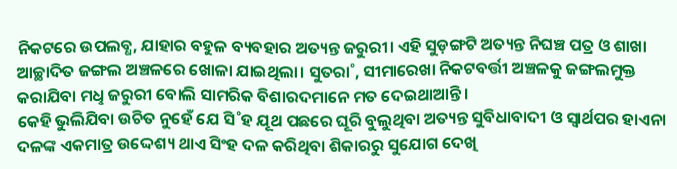ନିକଟରେ ଉପଲବ୍ଧ, ଯାହାର ବହୁଳ ବ୍ୟବହାର ଅତ୍ୟନ୍ତ ଜରୁରୀ। ଏହି ସୁଡ଼ଙ୍ଗଟି ଅତ୍ୟନ୍ତ ନିଘଞ୍ଚ ପତ୍ର ଓ ଶାଖା ଆଚ୍ଛାଦିତ ଜଙ୍ଗଲ ଅଞ୍ଚଳରେ ଖୋଳା ଯାଇଥିଲା। ସୁତରା˚, ସୀମାରେଖା ନିକଟବର୍ତ୍ତୀ ଅଞ୍ଚଳକୁ ଜଙ୍ଗଲମୁକ୍ତ କରାଯିବା ମଧୢ ଜରୁରୀ ବୋଲି ସାମରିକ ବିଶାରଦମାନେ ମତ ଦେଇଥାଆନ୍ତି।
କେହି ଭୁଲିଯିବା ଉଚିତ ନୁହେଁ ଯେ ସି˚ହ ଯୂଥ ପଛରେ ଘୂରି ବୁଲୁଥିବା ଅତ୍ୟନ୍ତ ସୁବିଧାବାଦୀ ଓ ସ୍ବାର୍ଥପର ହାଏନା ଦଳଙ୍କ ଏକମାତ୍ର ଉଦ୍ଦେଶ୍ୟ ଥାଏ ସିଂହ ଦଳ କରିଥିବା ଶିକାରରୁ ସୁଯୋଗ ଦେଖି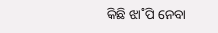କିଛି ଝା˚ପି ନେବା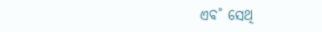ଏବ˚ ସେଥି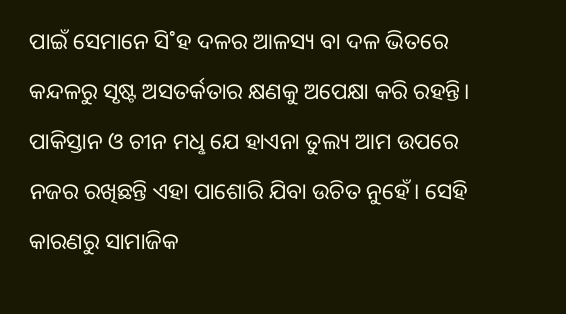ପାଇଁ ସେମାନେ ସି˚ହ ଦଳର ଆଳସ୍ୟ ବା ଦଳ ଭିତରେ କନ୍ଦଳରୁ ସୃଷ୍ଟ ଅସତର୍କତାର କ୍ଷଣକୁ ଅପେକ୍ଷା କରି ରହନ୍ତି। ପାକିସ୍ତାନ ଓ ଚୀନ ମଧୢ ଯେ ହାଏନା ତୁଲ୍ୟ ଆମ ଉପରେ ନଜର ରଖିଛନ୍ତି ଏହା ପାଶୋରି ଯିବା ଉଚିତ ନୁହେଁ। ସେହି କାରଣରୁ ସାମାଜିକ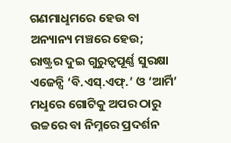ଗଣମାଧୢମରେ ହେଉ ବା ଅନ୍ୟାନ୍ୟ ମଞ୍ଚରେ ହେଉ; ରାଷ୍ଟ୍ରର ଦୁଇ ଗୁରୁତ୍ବପୂର୍ଣ୍ଣ ସୁରକ୍ଷା ଏଜେନ୍ସି ‘ବି.ଏସ୍.ଏଫ୍.’ ଓ ‘ଆର୍ମି’ ମଧୢରେ ଗୋଟିକୁ ଅପର ଠାରୁ ଉଚ୍ଚରେ ବା ନିମ୍ନରେ ପ୍ରଦର୍ଶନ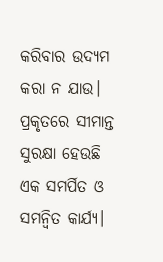କରିବାର ଉଦ୍ୟମ କରା ନ ଯାଉ। ପ୍ରକୃତରେ ସୀମାନ୍ତ ସୁରକ୍ଷା ହେଉଛି ଏକ ସମର୍ପିତ ଓ ସମନ୍ବିତ କାର୍ଯ୍ୟ।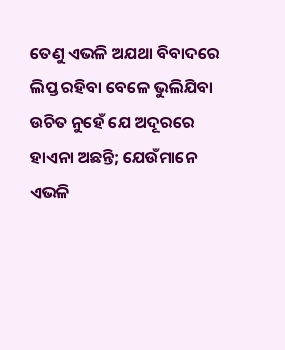ତେଣୁ ଏଭଳି ଅଯଥା ବିବାଦରେ ଲିପ୍ତ ରହିବା ବେଳେ ଭୁଲିଯିବା ଉଚିତ ନୁହେଁ ଯେ ଅଦୂରରେ ହାଏନା ଅଛନ୍ତି; ଯେଉଁମାନେ ଏଭଳି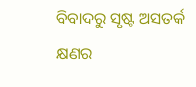ବିବାଦରୁ ସୃଷ୍ଟ ଅସତର୍କ କ୍ଷଣର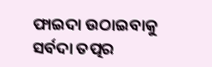ଫାଇଦା ଉଠାଇବାକୁ ସର୍ବଦା ତତ୍ପର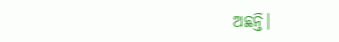ଅଛନ୍ତି।